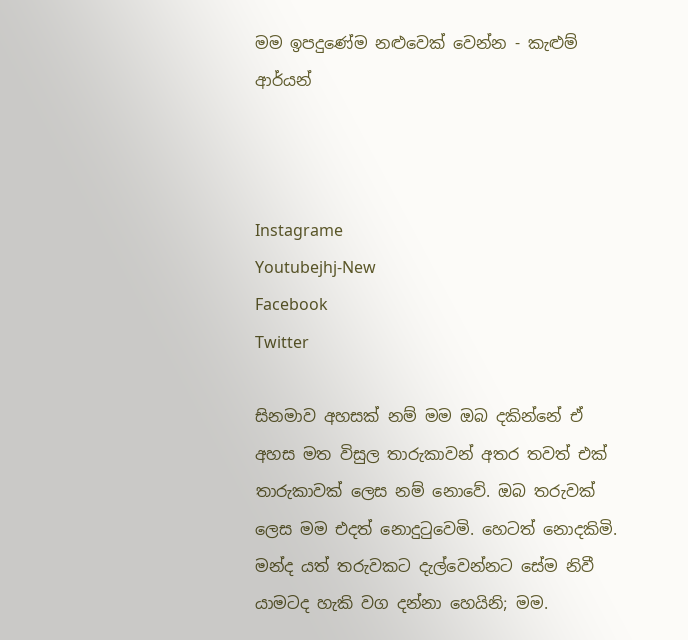මම ඉපදුණේම නළුවෙක් වෙන්න - කැළුම් ආර්යන්



Instagrame
Youtubejhj-New
Facebook
Twitter

සිනමාව අහසක් නම් මම ඔබ දකින්නේ ඒ අහස මත විසුල තාරුකාවන් අතර තවත් එක් තාරුකාවක් ලෙස නම් නොවේ. ඔබ තරුවක් ලෙස මම එදත් නොදුටුවෙමි. හෙටත් නොදකිමි. මන්ද යත් තරුවකට දැල්වෙන්නට සේම නිවී යාමටද හැකි වග දන්නා හෙයිනි; මම.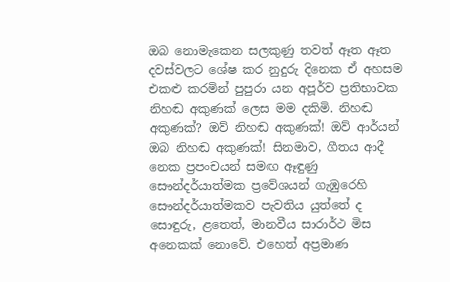ඔබ නොමැකෙන සලකුණු තවත් ඈත ඈත දවස්වලට ශේෂ කර නුදුරු දිනෙක ඒ අහසම එකළු කරමින් පුපුරා යන අපූර්ව ප්‍රතිභාවක නිහඬ අකුණක් ලෙස මම දකිමි. නිහඬ අකුණක්? ඔව් නිහඬ අකුණක්! ඔව් ආර්යන් ඔබ නිහඬ අකුණක්! සිනමාව, ගීතය ආදී නෙක ප්‍රපංචයන් සමඟ ඈඳුණු සෞන්දර්යාත්මක ප්‍රවේශයන් ගැඹුරෙහි සෞන්දර්යාත්මකව පැවතිය යුත්තේ ද සොඳුරු, ළතෙත්, මානවීය සාරාර්ථ මිස අනෙකක් නොවේ. එහෙත් අප්‍රමාණ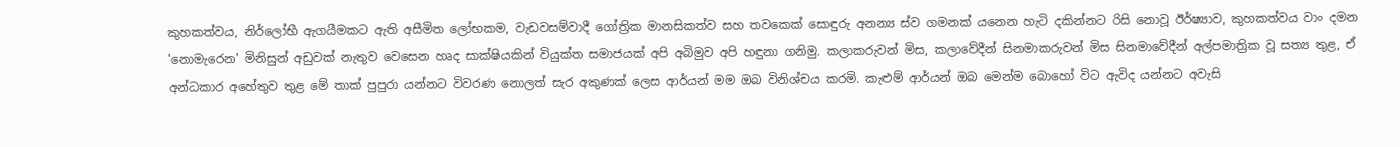කුහකත්වය, නිර්ලෝභී ඇගයීමකට ඇති අසීමිත ලෝභකම, වැඩවසම්වාදී ගෝත්‍රික මානසිකත්ව සහ තවකෙක් සොඳුරු අනන්‍ය ස්ව ගමනක් යනෙන හැටි දකින්නට රිසි නොවූ ඊර්ෂ්‍යාව, කුහකත්වය වාං දමන 'නොමැරෙන' මිනිසුන් අඩුවක් නැතුව වෙසෙන හෘද සාක්ෂියකින් වියුක්ත සමාජයක් අපි අබිමුව අපි හඳුනා ගනිමු. කලාකරුවන් මිස, කලාවේදීන් සිනමාකරුවන් මිස සිනමාවේදීන් අල්පමාත්‍රික වූ සත්‍ය තුළ, ඒ අන්ධකාර අහේතුව තුළ මේ තාක් පුපුරා යන්නට විවරණ නොලත් සැර අකුණක් ලෙස ආර්යන් මම ඔබ විනිශ්චය කරමි. කැළුම් ආර්යන් ඔබ මෙන්ම බොහෝ විට ඇවිද යන්නට අවැසි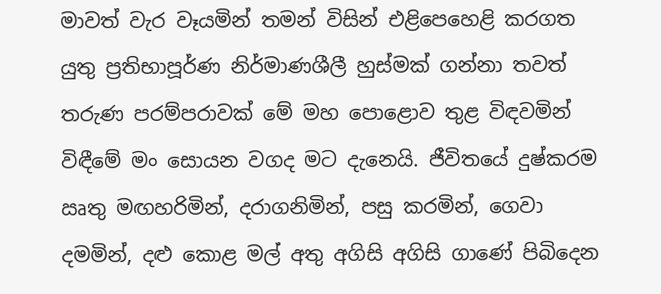මාවත් වැර වෑයමින් තමන් විසින් එළිපෙහෙළි කරගත යුතු ප්‍රතිභාපූර්ණ නිර්මාණශීලී හුස්මක් ගන්නා තවත් තරුණ පරම්පරාවක් මේ මහ පොළොව තුළ විඳවමින් විඳීමේ මං සොයන වගද මට දැනෙයි. ජීවිතයේ දුෂ්කරම ඍතු මඟහරිමින්, දරාගනිමින්, පසු කරමින්, ගෙවා දමමින්, දළු කොළ මල් අතු අගිසි අගිසි ගාණේ පිබිදෙන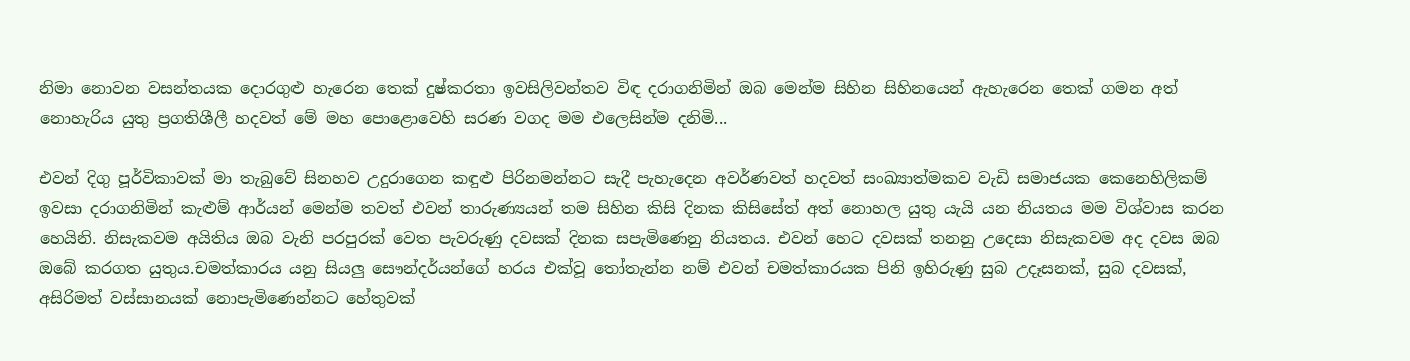නිමා නොවන වසන්තයක දොරගුළු හැරෙන තෙක් දුෂ්කරතා ඉවසිලිවන්තව විඳ දරාගනිමින් ඔබ මෙන්ම සිහින සිහිනයෙන් ඇහැරෙන තෙක් ගමන අත් නොහැරිය යුතු ප්‍රගතිශීලී හදවත් මේ මහ පොළොවෙහි සරණ වගද මම එලෙසින්ම දනිමි...

එවන් දිගු පූර්විකාවක් මා තැබුවේ සිනහව උදුරාගෙන කඳුළු පිරිනමන්නට සැදී පැහැදෙන අවර්ණවත් හදවත් සංඛ්‍යාත්මකව වැඩි සමාජයක කෙනෙහිලිකම් ඉවසා දරාගනිමින් කැළුම් ආර්යන් මෙන්ම තවත් එවන් තාරුණ්‍යයන් තම සිහින කිසි දිනක කිසිසේත් අත් නොහල යුතු යැයි යන නියතය මම විශ්වාස කරන හෙයිනි. නිසැකවම අයිතිය ඔබ වැනි පරපුරක් වෙත පැවරුණු දවසක් දිනක සපැමිණෙනු නියතය. එවන් හෙට දවසක් තනනු උදෙසා නිසැකවම අද දවස ඔබ ඔබේ කරගත යුතුය.චමත්කාරය යනු සියලු සෞන්දර්යන්ගේ හරය එක්වූ තෝතැන්න නම් එවන් චමත්කාරයක පිනි ඉහිරුණු සුබ උදෑසනක්, සුබ දවසක්, අසිරිමත් වස්සානයක් නොපැමිණෙන්නට හේතුවක්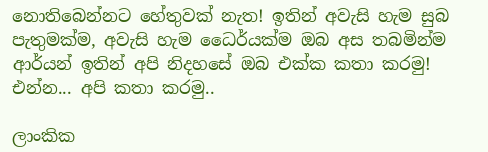නොතිබෙන්නට හේතුවක් නැත! ඉතින් අවැසි හැම සුබ පැතුමක්ම, අවැසි හැම ධෛර්යක්ම ඔබ අස තබමින්ම ආර්යන් ඉතින් අපි නිදහසේ ඔබ එක්ක කතා කරමු! එන්න... අපි කතා කරමු..

ලාංකික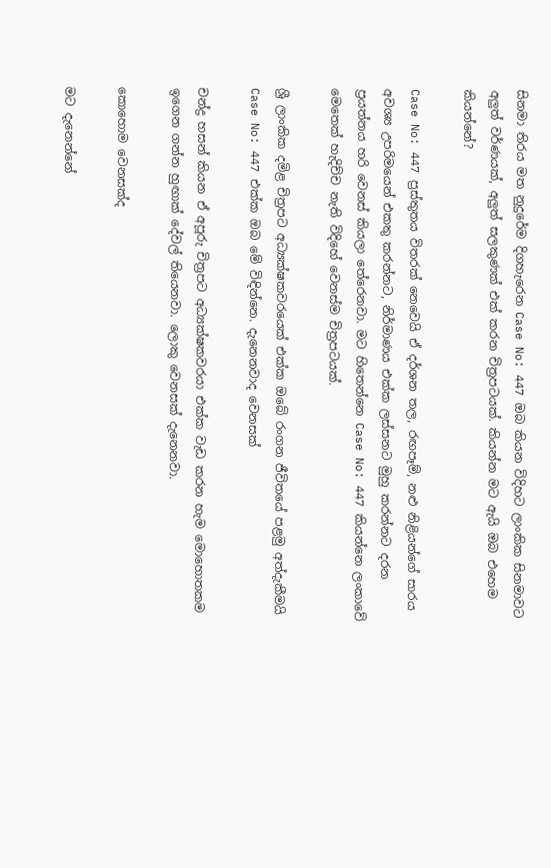සිනමා තිරය මත නුදුරේම දිගහැරෙන Case No: 447 ඔබ කියන විදිහට ලාංකික සිනමාවට අලුත් වර්ණයක්, අලුත් සලකුණක් එක් කරන චිත්‍රපටයක්. කියන්න මට ඇයි ඔබ එහෙම කියන්නේ?

Case No: 447 ප්‍රස්තුතය විතරක් නෙවෙයි ඒ දර්ශන තල, රඟපෑම්, නළු නිළියන්ගේ සාරය අවශ්‍ය උපරිමයෙන් එකතු කරන්නට, නිර්මාණය එක්ක ලස්සනට මුහු කරන්නට දරන ප්‍රයත්නය හරි වෙනස් කියලා තේරෙනවා. මට හිතෙන්නෙ Case No: 447 කියන්නෙ ලංකාවේ මෙතෙක් හැදිච්ච නැති විදිහේ වෙනස්ම චිත්‍රපටයක්.

ශ්‍රී ලාංකික දමිළ චිත්‍රපට අධ්‍යක්ෂකවරයෙක් එක්ක ඔබේ රංගන ජීවිතයේ පළමු අත්දැකීමයි Case No: 447 එක්ක ඔබ මේ විඳින්නෙ. දැනෙනවාද වෙනසක්

චන්ද්‍ර හසන් කියන ඒ අපූරු චිත්‍රපට අධ්‍යක්ෂකවරයා එක්ක වැඩ කරන හැම මොහොතකම ඉගෙන ගන්න හුඟාක් දේවල් තියෙනවා. ලොකු වෙනසක් දැනෙනවා.

කොහොම වෙනසක්ද

මට දැනෙන්නේ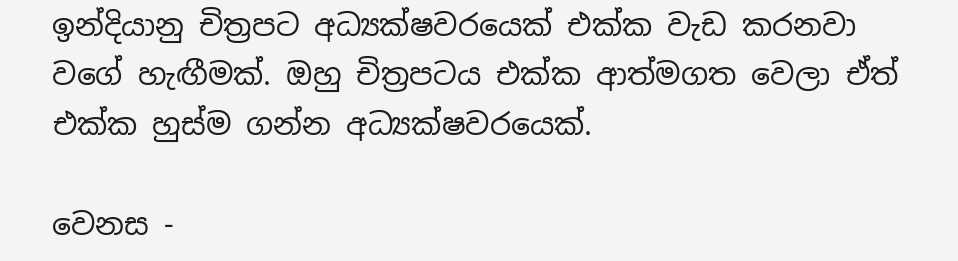ඉන්දියානු චිත්‍රපට අධ්‍යක්ෂවරයෙක් එක්ක වැඩ කරනවා වගේ හැඟීමක්. ඔහු චිත්‍රපටය එක්ක ආත්මගත වෙලා ඒත් එක්ක හුස්ම ගන්න අධ්‍යක්ෂවරයෙක්.

වෙනස -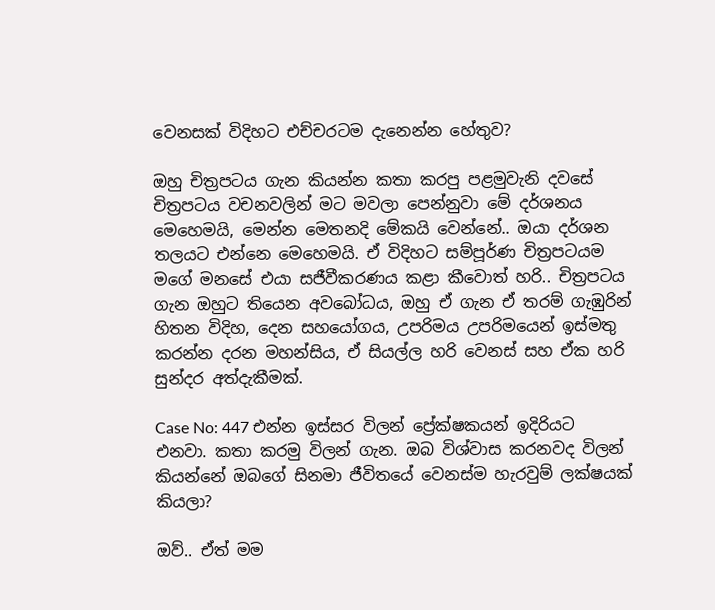වෙනසක් විදිහට එච්චරටම දැනෙන්න හේතුව?

ඔහු චිත්‍රපටය ගැන කියන්න කතා කරපු පළමුවැනි දවසේ චිත්‍රපටය වචනවලින් මට මවලා පෙන්නුවා මේ දර්ශනය මෙහෙමයි, මෙන්න මෙතනදි මේකයි වෙන්නේ.. ඔයා දර්ශන තලයට එන්නෙ මෙහෙමයි. ඒ විදිහට සම්පූර්ණ චිත්‍රපටයම මගේ මනසේ එයා සජීවීකරණය කළා කීවොත් හරි.. චිත්‍රපටය ගැන ඔහුට තියෙන අවබෝධය, ඔහු ඒ ගැන ඒ තරම් ගැඹුරින් හිතන විදිහ, දෙන සහයෝගය, උපරිමය උපරිමයෙන් ඉස්මතු කරන්න දරන මහන්සිය, ඒ සියල්ල හරි වෙනස් සහ ඒක හරි සුන්දර අත්දැකීමක්.

Case No: 447 එන්න ඉස්සර විලන් ප්‍රේක්ෂකයන් ඉදිරියට එනවා. කතා කරමු විලන් ගැන. ඔබ විශ්වාස කරනවද විලන් කියන්නේ ඔබගේ සිනමා ජීවිතයේ වෙනස්ම හැරවුම් ලක්ෂයක් කියලා?

ඔව්.. ඒත් මම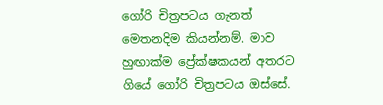ගෝරි චිත්‍රපටය ගැනත් මෙතනදිම කියන්නම්. මාව හුඟාක්ම ප්‍රේක්ෂකයන් අතරට ගියේ ගෝරි චිත්‍රපටය ඔස්සේ.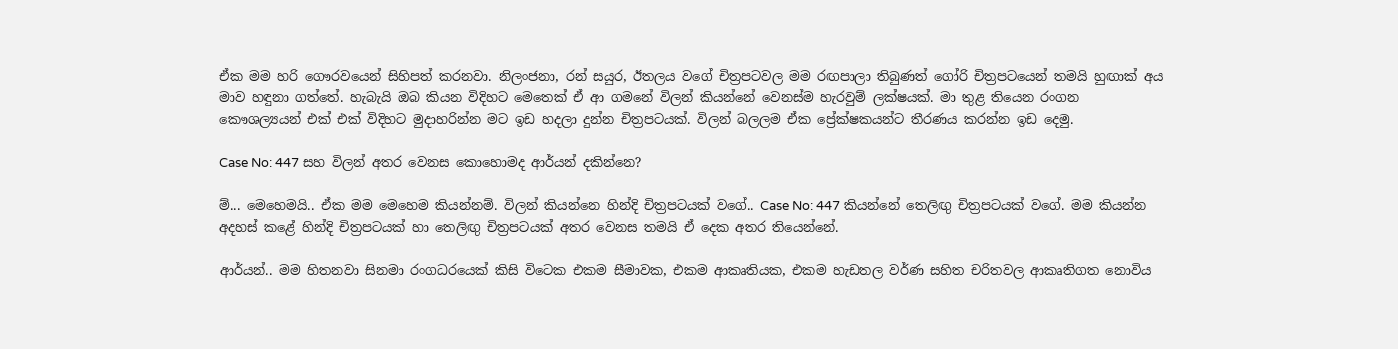ඒක මම හරි ගෞරවයෙන් සිහිපත් කරනවා. නිලංජනා, රන් සයුර, ඊතලය වගේ චිත්‍රපටවල මම රඟපාලා තිබුණත් ගෝරි චිත්‍රපටයෙන් තමයි හුඟාක් අය මාව හඳුනා ගත්තේ. හැබැයි ඔබ කියන විදිහට මෙතෙක් ඒ ආ ගමනේ විලන් කියන්නේ වෙනස්ම හැරවුම් ලක්ෂයක්. මා තුළ තියෙන රංගන කෞශල්‍යයන් එක් එක් විදිහට මුදාහරින්න මට ඉඩ හදලා දුන්න චිත්‍රපටයක්. විලන් බලලම ඒක ප්‍රේක්ෂකයන්ට තීරණය කරන්න ඉඩ දෙමු.

Case No: 447 සහ විලන් අතර වෙනස කොහොමද ආර්යන් දකින්නෙ?

ම්... මෙහෙමයි.. ඒක මම මෙහෙම කියන්නම්. විලන් කියන්නෙ හින්දි චිත්‍රපටයක් වගේ.. Case No: 447 කියන්නේ තෙලිඟු චිත්‍රපටයක් වගේ. මම කියන්න අදහස් කළේ හින්දි චිත්‍රපටයක් හා තෙලිඟු චිත්‍රපටයක් අතර වෙනස තමයි ඒ දෙක අතර තියෙන්නේ.

ආර්යන්.. මම හිතනවා සිනමා රංගධරයෙක් කිසි විටෙක එකම සීමාවක, එකම ආකෘතියක, එකම හැඩතල වර්ණ සහිත චරිතවල ආකෘතිගත නොවිය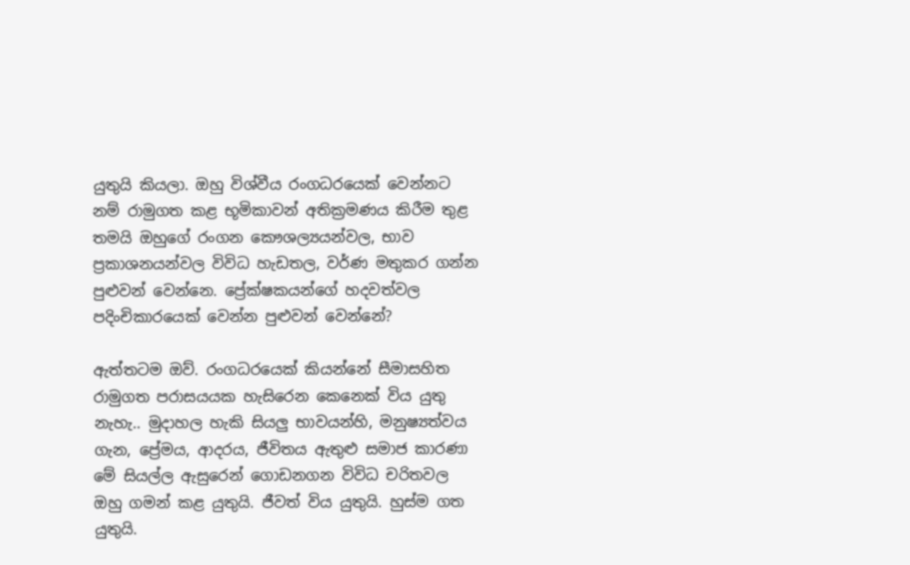යුතුයි කියලා. ඔහු විශ්වීය රංගධරයෙක් වෙන්නට නම් රාමුගත කළ භූමිකාවන් අතික්‍රමණය කිරීම තුළ තමයි ඔහුගේ රංගන කෞශල්‍යයන්වල, භාව ප්‍රකාශනයන්වල විවිධ හැඩතල, වර්ණ මතුකර ගන්න පුළුවන් වෙන්නෙ. ප්‍රේක්ෂකයන්ගේ හදවත්වල පදිංචිකාරයෙක් වෙන්න පුළුවන් වෙන්නේ?

ඇත්තටම ඔව්. රංගධරයෙක් කියන්නේ සීමාසහිත රාමුගත පරාසයයක හැසිරෙන කෙනෙක් විය යුතු නැහැ.. මුදාහල හැකි සියලු භාවයන්හි, මනුෂ්‍යත්වය ගැන, ප්‍රේමය, ආදරය, ජීවිතය ඇතුළු සමාජ කාරණා මේ සියල්ල ඇසුරෙන් ගොඩනගන විවිධ චරිතවල ඔහු ගමන් කළ යුතුයි. ජීවත් විය යුතුයි. හුස්ම ගත යුතුයි.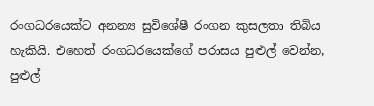රංගධරයෙක්ට අනන්‍ය සුවිශේෂී රංගන කුසලතා තිබිය හැකියි. එහෙත් රංගධරයෙක්ගේ පරාසය පුළුල් වෙන්න, පුළුල්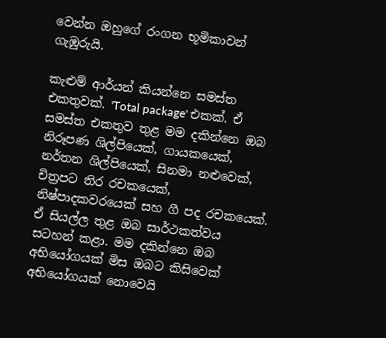වෙන්න ඔහුගේ රංගන භූමිකාවන් ගැඹුරුයි.

කැළුම් ආර්යන් කියන්නෙ සමස්ත එකතුවක්. 'Total package' එකක්. ඒ සමස්ත එකතුව තුළ මම දකින්නෙ ඔබ නිරූපණ ශිල්පියෙක්, ගායකයෙක්, නර්තන ශිල්පියෙක්, සිනමා නළුවෙක්, චිත්‍රපට තිර රචකයෙක්, නිෂ්පාදකවරයෙක් සහ ගී පද රචකයෙක්. ඒ සියල්ල තුළ ඔබ සාර්ථකත්වය සටහන් කළා. මම දකින්නෙ ඔබ අභියෝගයක් මිස ඔබට කිසිවෙක් අභියෝගයක් නොවෙයි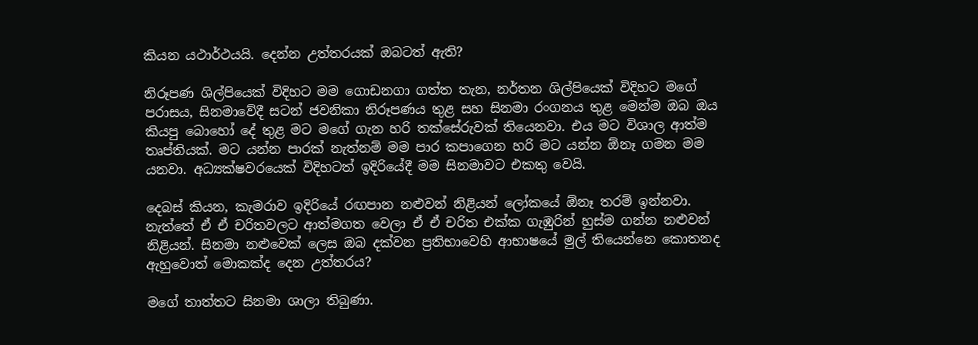කියන යථාර්ථයයි. දෙන්න උත්තරයක් ඔබටත් ඇති?

නිරූපණ ශිල්පියෙක් විදිහට මම ගොඩනගා ගත්ත තැන, නර්තන ශිල්පියෙක් විදිහට මගේ පරාසය, සිනමාවේදී සටන් ජවනිකා නිරූපණය තුළ සහ සිනමා රංගනය තුළ මෙන්ම ඔබ ඔය කියපු බොහෝ දේ තුළ මට මගේ ගැන හරි තක්සේරුවක් තියෙනවා. එය මට විශාල ආත්ම තෘප්තියක්. මට යන්න පාරක් නැත්නම් මම පාර කපාගෙන හරි මට යන්න ඕනෑ ගමන මම යනවා. අධ්‍යක්ෂවරයෙක් විදිහටත් ඉදිරියේදී මම සිනමාවට එකතු වෙයි.

දෙබස් කියන, කැමරාව ඉදිරියේ රඟපාන නළුවන් නිළියන් ලෝකයේ ඕනෑ තරම් ඉන්නවා. නැත්තේ ඒ ඒ චරිතවලට ආත්මගත වෙලා ඒ ඒ චරිත එක්ක ගැඹුරින් හුස්ම ගන්න නළුවන් නිළියන්. සිනමා නළුවෙක් ලෙස ඔබ දක්වන ප්‍රතිභාවෙහි ආභාෂයේ මුල් තියෙන්නෙ කොතනද ඇහුවොත් මොකක්ද දෙන උත්තරය?

මගේ තාත්තට සිනමා ශාලා තිබුණා.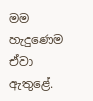මම හැදුණෙම ඒවා ඇතුළේ.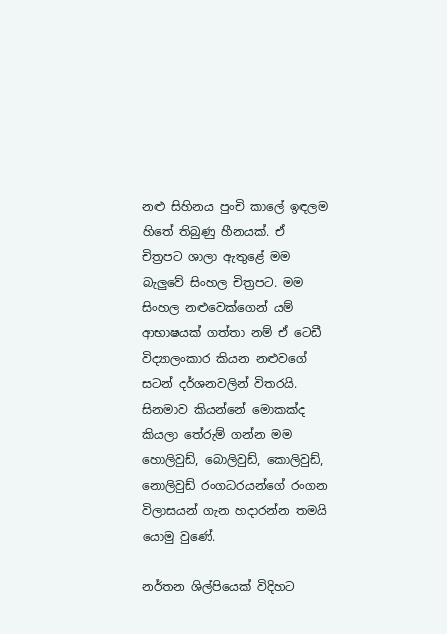නළු සිහිනය පුංචි කාලේ ඉඳලම හිතේ තිබුණු හීනයක්. ඒ චිත්‍රපට ශාලා ඇතුළේ මම බැලුවේ සිංහල චිත්‍රපට. මම සිංහල නළුවෙක්ගෙන් යම් ආභාෂයක් ගත්තා නම් ඒ ටෙඩී විද්‍යාලංකාර කියන නළුවගේ සටන් දර්ශනවලින් විතරයි. සිනමාව කියන්නේ මොකක්ද කියලා තේරුම් ගන්න මම හොලිවුඩ්, බොලිවුඩ්, කොලිවුඩ්, නොලිවුඩ් රංගධරයන්ගේ රංගන විලාසයන් ගැන හදාරන්න තමයි යොමු වුණේ.

නර්තන ශිල්පියෙක් විදිහට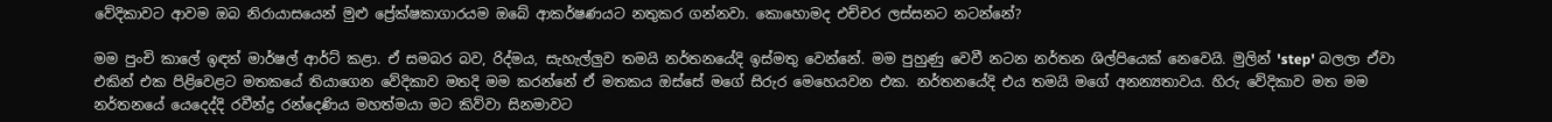වේදිකාවට ආවම ඔබ නිරායාසයෙන් මුළු ප්‍රේක්ෂකාගාරයම ඔබේ ආකර්ෂණයට නතුකර ගන්නවා. කොහොමද එච්චර ලස්සනට නටන්නේ?

මම පුංචි කාලේ ඉඳන් මාර්ෂල් ආර්ට් කළා. ඒ සමබර බව, රිද්මය, සැහැල්ලුව තමයි නර්තනයේදි ඉස්මතු වෙන්නේ. මම පුහුණු වෙවී නටන නර්තන ශිල්පියෙක් නෙවෙයි. මුලින් 'step' බලලා ඒවා එකින් එක පිළිවෙළට මතකයේ තියාගෙන වේදිකාව මතදි මම කරන්නේ ඒ මතකය ඔස්සේ මගේ සිරුර මෙහෙයවන එක. නර්තනයේදි එය තමයි මගේ අනන්‍යතාවය. හිරු වේදිකාව මත මම නර්තනයේ යෙදෙද්දි රවීන්ද්‍ර රන්දෙණිය මහත්මයා මට කිව්වා සිනමාවට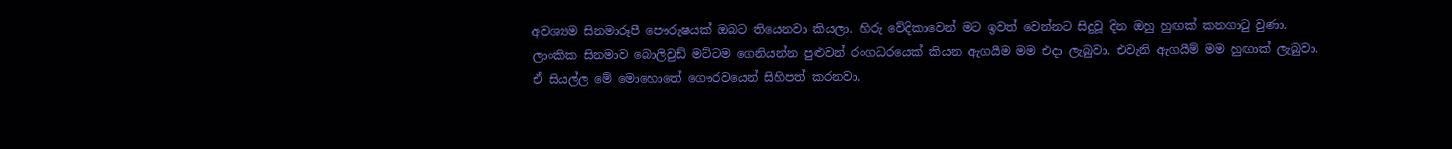අවශ්‍යම සිනමාරූපී පෞරුෂයක් ඔබට තියෙනවා කියලා. හිරු වේදිකාවෙන් මට ඉවත් වෙන්නට සිදුවූ දින ඔහු හුඟක් කනගාටු වුණා. ලාංකික සිනමාව බොලිවුඩ් මට්ටම ගෙනියන්න පුළුවන් රංගධරයෙක් කියන ඇගයීම මම එදා ලැබුවා. එවැනි ඇගයීම් මම හුඟාක් ලැබුවා. ඒ සියල්ල මේ මොහොතේ ගෞරවයෙන් සිහිපත් කරනවා.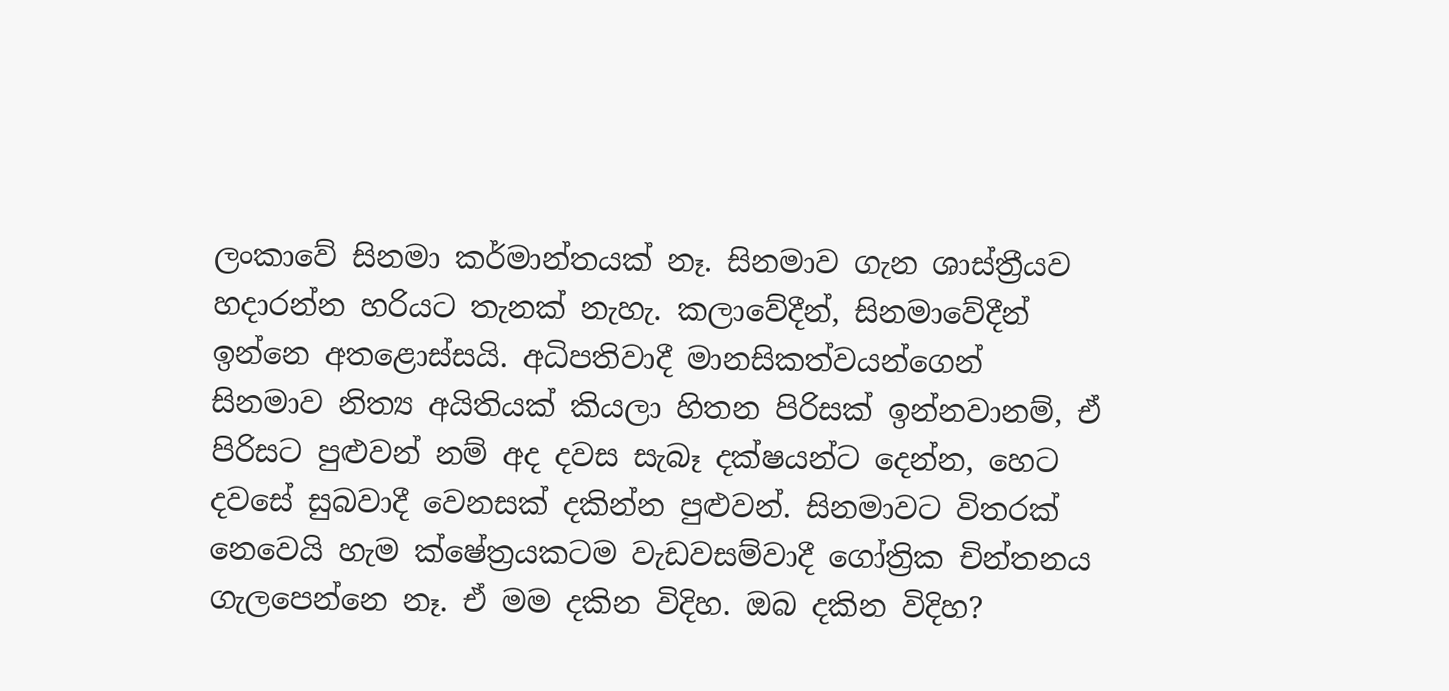ලංකාවේ සිනමා කර්මාන්තයක් නෑ. සිනමාව ගැන ශාස්ත්‍රීයව හදාරන්න හරියට තැනක් නැහැ. කලාවේදීන්, සිනමාවේදීන් ඉන්නෙ අතළොස්සයි. අධිපතිවාදී මානසිකත්වයන්ගෙන් සිනමාව නිත්‍ය අයිතියක් කියලා හිතන පිරිසක් ඉන්නවානම්, ඒ පිරිසට පුළුවන් නම් අද දවස සැබෑ දක්ෂයන්ට දෙන්න, හෙට දවසේ සුබවාදී වෙනසක් දකින්න පුළුවන්. සිනමාවට විතරක් නෙවෙයි හැම ක්ෂේත්‍රයකටම වැඩවසම්වාදී ගෝත්‍රික චින්තනය ගැලපෙන්නෙ නෑ. ඒ මම දකින විදිහ. ඔබ දකින විදිහ?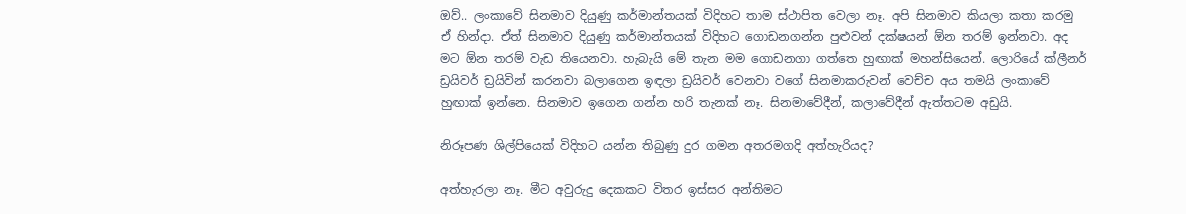ඔව්.. ලංකාවේ සිනමාව දියුණු කර්මාන්තයක් විදිහට තාම ස්ථාපිත වෙලා නෑ. අපි සිනමාව කියලා කතා කරමු ඒ හින්දා. ඒත් සිනමාව දියුණු කර්මාන්තයක් විදිහට ගොඩනගන්න පුළුවන් දක්ෂයන් ඕන තරම් ඉන්නවා. අද මට ඕන තරම් වැඩ තියෙනවා. හැබැයි මේ තැන මම ගොඩනගා ගත්තෙ හුඟාක් මහන්සියෙන්. ලොරියේ ක්ලීනර් ඩ්‍රයිවර් ඩ්‍රයිවින් කරනවා බලාගෙන ඉඳලා ඩ්‍රයිවර් වෙනවා වගේ සිනමාකරුවන් වෙච්ච අය තමයි ලංකාවේ හුඟාක් ඉන්නෙ. සිනමාව ඉගෙන ගන්න හරි තැනක් නෑ. සිනමාවේදීන්, කලාවේදීන් ඇත්තටම අඩුයි.

නිරූපණ ශිල්පියෙක් විදිහට යන්න තිබුණු දුර ගමන අතරමගදි අත්හැරියද?

අත්හැරලා නෑ. මීට අවුරුදු දෙකකට විතර ඉස්සර අන්තිමට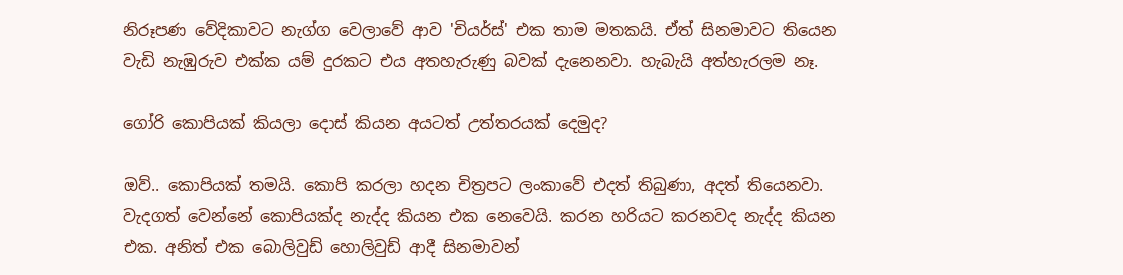නිරූපණ වේදිකාවට නැග්ග වෙලාවේ ආව 'චියර්ස්' එක තාම මතකයි. ඒත් සිනමාවට තියෙන වැඩි නැඹුරුව එක්ක යම් දුරකට එය අතහැරුණු බවක් දැනෙනවා. හැබැයි අත්හැරලම නෑ.

ගෝරි කොපියක් කියලා දොස් කියන අයටත් උත්තරයක් දෙමුද?

ඔව්.. කොපියක් තමයි. කොපි කරලා හදන චිත්‍රපට ලංකාවේ එදත් තිබුණා, අදත් තියෙනවා. වැදගත් වෙන්නේ කොපියක්ද නැද්ද කියන එක නෙවෙයි. කරන හරියට කරනවද නැද්ද කියන එක. අනිත් එක බොලිවුඩ් හොලිවුඩ් ආදී සිනමාවන්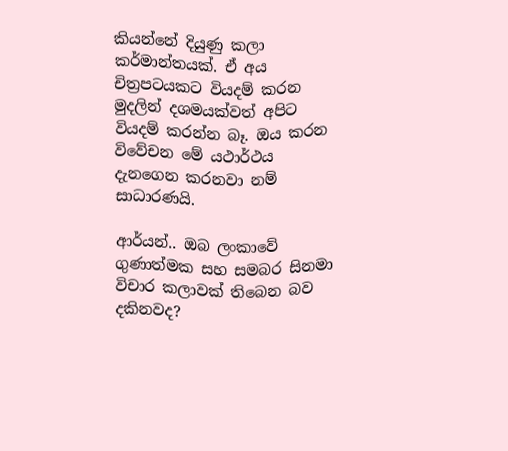කියන්නේ දියුණු කලා කර්මාන්තයක්. ඒ අය චිත්‍රපටයකට වියදම් කරන මුදලින් දශමයක්වත් අපිට වියදම් කරන්න බෑ. ඔය කරන විවේචන මේ යථාර්ථය දැනගෙන කරනවා නම් සාධාරණයි.

ආර්යන්.. ඔබ ලංකාවේ ගුණාත්මක සහ සමබර සිනමා විචාර කලාවක් තිබෙන බව දකිනවද?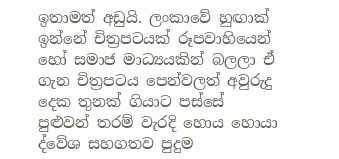ඉතාමත් අඩුයි. ලංකාවේ හුඟාක් ඉන්නේ චිත්‍රපටයක් රූපවාහියෙන් හෝ සමාජ මාධ්‍යයකින් බලලා ඒ ගැන චිත්‍රපටය පෙන්වලත් අවුරුදු දෙක තුනක් ගියාට පස්සේ පුළුවන් තරම් වැරදි හොය හොයා ද්වේශ සහගතව පුදුම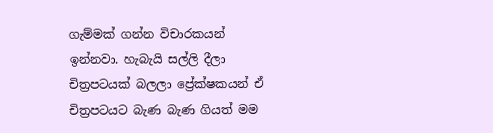ගැම්මක් ගන්න විචාරකයන් ඉන්නවා. හැබැයි සල්ලි දීලා චිත්‍රපටයක් බලලා ප්‍රේක්ෂකයන් ඒ චිත්‍රපටයට බැණ බැණ ගියත් මම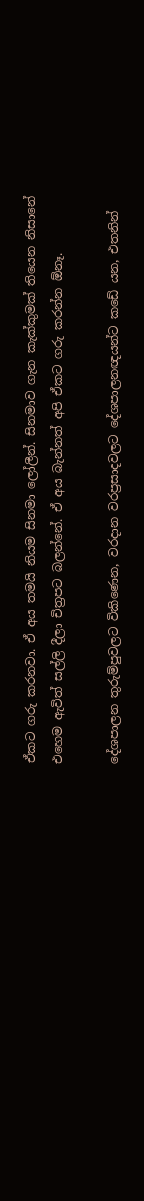ඒකට ගරු කරනවා. ඒ අය තමයි නියම සිනමා ලෝලීන්. සිනමාව ගැන කැක්කුමක් තියෙන නිසානේ එහෙම ඇවිත් සල්ලි දීලා චිත්‍රපට බලන්නේ. ඒ අය බැන්නත් අපි ඒකට ගරු කරන්න ඕනෑ.

දේශපාලන තුරුම්පුවලට විකිණෙන, වරදාන වරප්‍රසාදවලට දේශපාලනඥයන්ට කඩේ යන, එතනින්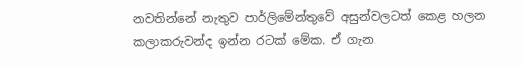නවතින්නේ නැතුව පාර්ලිමේන්තුවේ අසුන්වලටත් කෙළ හලන කලාකරුවන්ද ඉන්න රටක් මේක. ඒ ගැන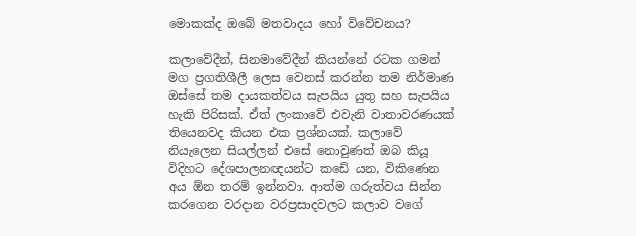මොකක්ද ඔබේ මතවාදය හෝ විවේචනය?

කලාවේදීන්, සිනමාවේදීන් කියන්නේ රටක ගමන් මග ප්‍රගතිශීලී ලෙස වෙනස් කරන්න තම නිර්මාණ ඔස්සේ තම දායකත්වය සැපයිය යුතු සහ සැපයිය හැකි පිරිසක්. ඒත් ලංකාවේ එවැනි වාතාවරණයක් තියෙනවද කියන එක ප්‍රශ්නයක්. කලාවේ නියැලෙන සියල්ලන් එසේ නොවුණත් ඔබ කියූ විදිහට දේශපාලනඥයන්ට කඩේ යන, විකිණෙන අය ඕන තරම් ඉන්නවා. ආත්ම ගරුත්වය සින්න කරගෙන වරදාන වරප්‍රසාදවලට කලාව වගේ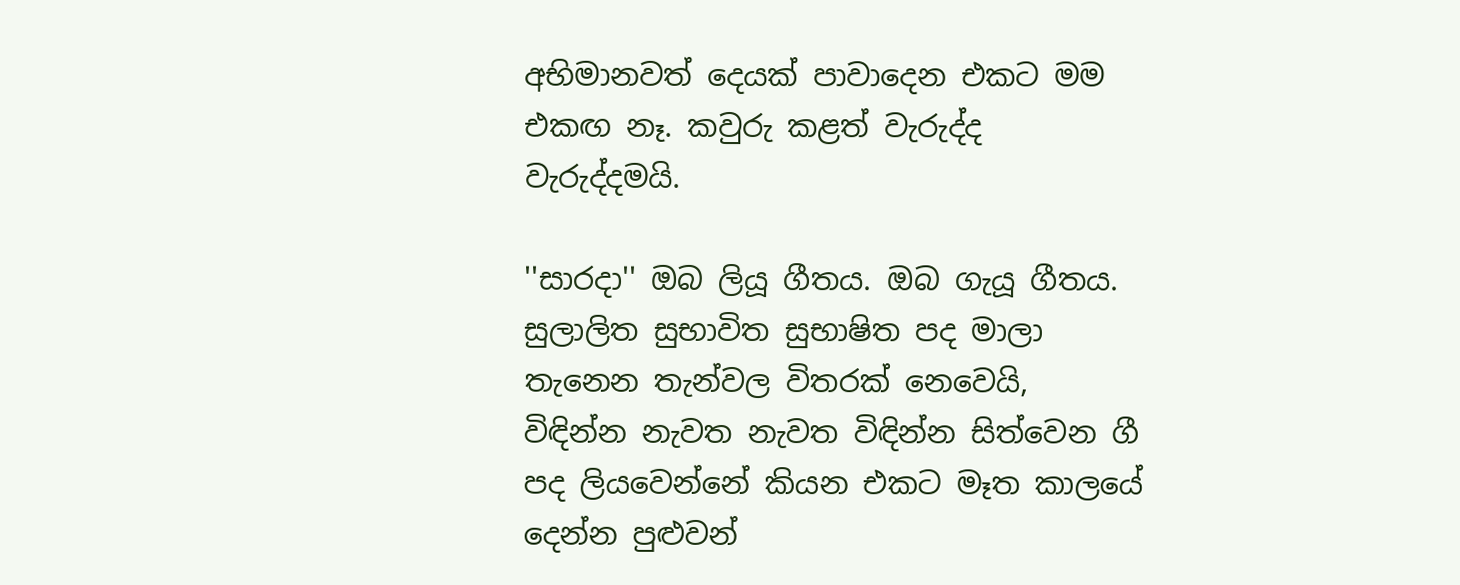අභිමානවත් දෙයක් පාවාදෙන එකට මම එකඟ නෑ. කවුරු කළත් වැරුද්ද වැරුද්දමයි.

''සාරදා'' ඔබ ලියූ ගීතය. ඔබ ගැයූ ගීතය. සුලාලිත සුභාවිත සුභාෂිත පද මාලා තැනෙන තැන්වල විතරක් නෙවෙයි, විඳින්න නැවත නැවත විඳින්න සිත්වෙන ගී පද ලියවෙන්නේ කියන එකට මෑත කාලයේ දෙන්න පුළුවන්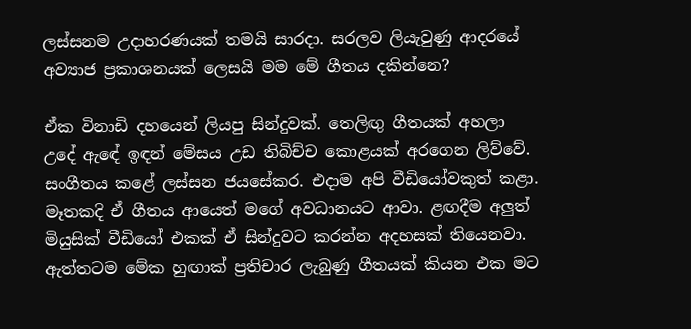ලස්සනම උදාහරණයක් තමයි සාරදා. සරලව ලියැවුණු ආදරයේ අව්‍යාජ ප්‍රකාශනයක් ලෙසයි මම මේ ගීතය දකින්නෙ?

ඒක විනාඩි දහයෙන් ලියපු සින්දුවක්. තෙලිඟු ගීතයක් අහලා උදේ ඇඳේ ඉඳන් මේසය උඩ තිබිච්ච කොළයක් අරගෙන ලිව්වේ. සංගීතය කළේ ලස්සන ජයසේකර. එදාම අපි වීඩියෝවකුත් කළා. මෑතකදි ඒ ගීතය ආයෙත් මගේ අවධානයට ආවා. ළඟදීම අලුත් මියුසික් වීඩියෝ එකක් ඒ සින්දුවට කරන්න අදහසක් තියෙනවා. ඇත්තටම මේක හුඟාක් ප්‍රතිචාර ලැබුණු ගීතයක් කියන එක මට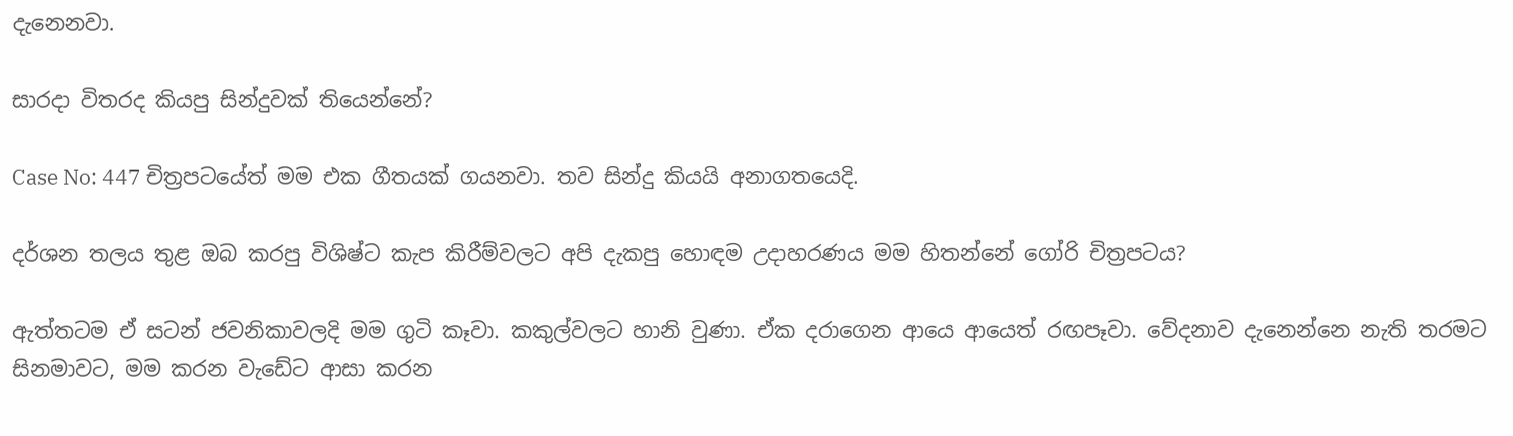දැනෙනවා.

සාරදා විතරද කියපු සින්දුවක් තියෙන්නේ?

Case No: 447 චිත්‍රපටයේත් මම එක ගීතයක් ගයනවා. තව සින්දු කියයි අනාගතයෙදි.

දර්ශන තලය තුළ ඔබ කරපු විශිෂ්ට කැප කිරීම්වලට අපි දැකපු හොඳම උදාහරණය මම හිතන්නේ ගෝරි චිත්‍රපටය?

ඇත්තටම ඒ සටන් ජවනිකාවලදි මම ගුටි කෑවා. කකුල්වලට හානි වුණා. ඒක දරාගෙන ආයෙ ආයෙත් රඟපෑවා. වේදනාව දැනෙන්නෙ නැති තරමට සිනමාවට, මම කරන වැඩේට ආසා කරන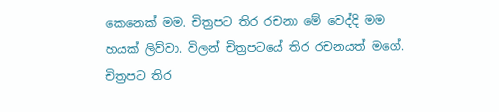කෙනෙක් මම. චිත්‍රපට තිර රචනා මේ වෙද්දි මම හයක් ලිව්වා. විලන් චිත්‍රපටයේ තිර රචනයත් මගේ. චිත්‍රපට තිර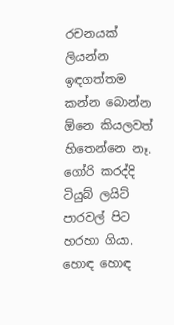රචනයක් ලියන්න ඉඳගත්තම කන්න බොන්න ඕනෙ කියලවත් හිතෙන්නෙ නෑ. ගෝරි කරද්දි ටියුබ් ලයිට් පාරවල් පිට හරහා ගියා. හොඳ හොඳ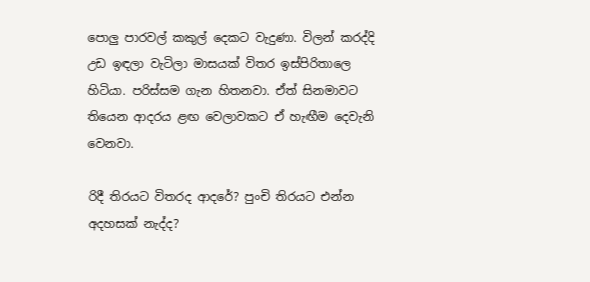පොලු පාරවල් කකුල් දෙකට වැදුණා. විලන් කරද්දි උඩ ඉඳලා වැටිලා මාසයක් විතර ඉස්පිරිතාලෙ හිටියා. පරිස්සම ගැන හිතනවා. ඒත් සිනමාවට තියෙන ආදරය ළඟ වෙලාවකට ඒ හැඟීම දෙවැනි වෙනවා.

රිදී තිරයට විතරද ආදරේ? පුංචි තිරයට එන්න අදහසක් නැද්ද?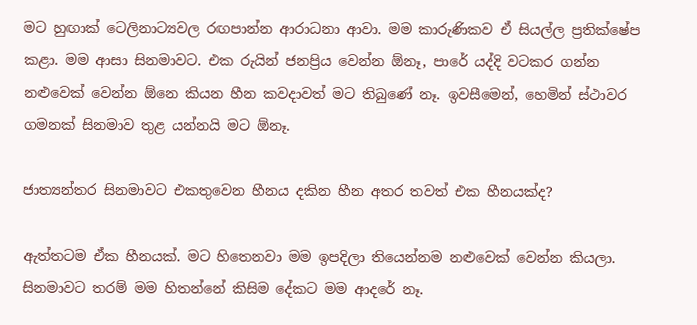මට හුඟාක් ටෙලිනාට්‍යවල රඟපාන්න ආරාධනා ආවා. මම කාරුණිකව ඒ සියල්ල ප්‍රතික්ෂේප කළා. මම ආසා සිනමාවට. එක රුයින් ජනප්‍රිය වෙන්න ඕනෑ, පාරේ යද්දි වටකර ගන්න නළුවෙක් වෙන්න ඕනෙ කියන හීන කවදාවත් මට තිබුණේ නෑ. ඉවසීමෙන්, හෙමින් ස්ථාවර ගමනක් සිනමාව තුළ යන්නයි මට ඕනෑ.

ජාත්‍යන්තර සිනමාවට එකතුවෙන හීනය දකින හීන අතර තවත් එක හීනයක්ද?

ඇත්තටම ඒක හීනයක්. මට හිතෙනවා මම ඉපදිලා තියෙන්නම නළුවෙක් වෙන්න කියලා. සිනමාවට තරම් මම හිතන්නේ කිසිම දේකට මම ආදරේ නෑ.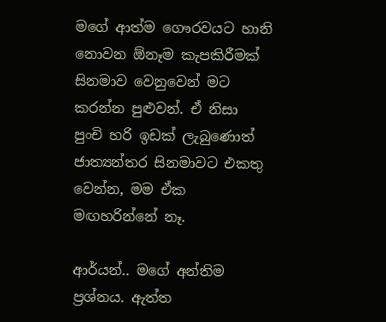මගේ ආත්ම ගෞරවයට හානි නොවන ඕනෑම කැපකිරීමක් සිනමාව වෙනුවෙන් මට කරන්න පුළුවන්. ඒ නිසා පුංචි හරි ඉඩක් ලැබුණොත් ජාත්‍යන්තර සිනමාවට එකතු වෙන්න, මම ඒක මඟහරින්නේ නෑ.

ආර්යන්.. මගේ අන්තිම ප්‍රශ්නය. ඇත්ත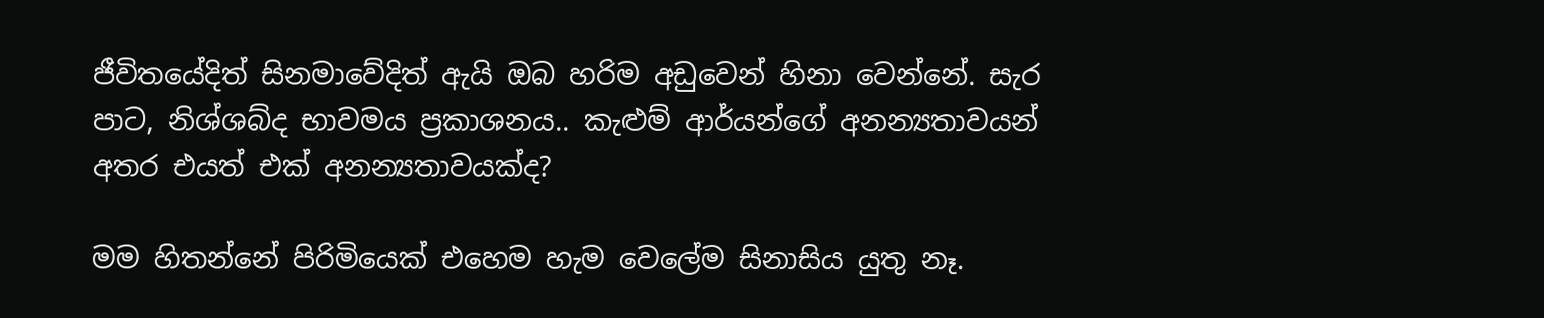ජීවිතයේදිත් සිනමාවේදිත් ඇයි ඔබ හරිම අඩුවෙන් හිනා වෙන්නේ. සැර පාට, නිශ්ශබ්ද භාවමය ප්‍රකාශනය.. කැළුම් ආර්යන්ගේ අනන්‍යතාවයන් අතර එයත් එක් අනන්‍යතාවයක්ද?

මම හිතන්නේ පිරිමියෙක් එහෙම හැම වෙලේම සිනාසිය යුතු නෑ.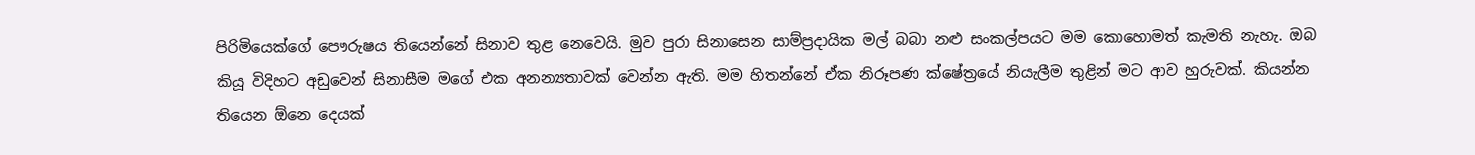පිරිමියෙක්ගේ පෞරුෂය තියෙන්නේ සිනාව තුළ නෙවෙයි. මුව පුරා සිනාසෙන සාම්ප්‍රදායික මල් බබා නළු සංකල්පයට මම කොහොමත් කැමති නැහැ. ඔබ කියූ විදිහට අඩුවෙන් සිනාසීම මගේ එක අනන්‍යතාවක් වෙන්න ඇති. මම හිතන්නේ ඒක නිරූපණ ක්ෂේත්‍රයේ නියැලීම තුළින් මට ආව හුරුවක්. කියන්න තියෙන ඕනෙ දෙයක්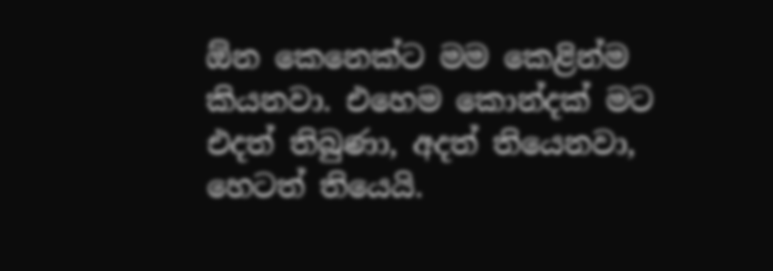ඕන කෙනෙක්ට මම කෙළින්ම කියනවා. එහෙම කොන්දක් මට එදත් තිබුණා, අදත් තියෙනවා, හෙටත් තියෙයි.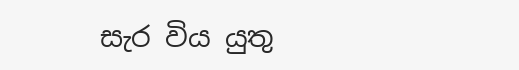සැර විය යුතු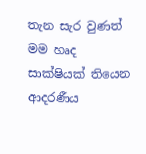තැන සැර වුණත් මම හෘද සාක්ෂියක් තියෙන ආදරණීය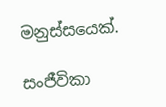මනුස්සයෙක්.

සංජීවිකා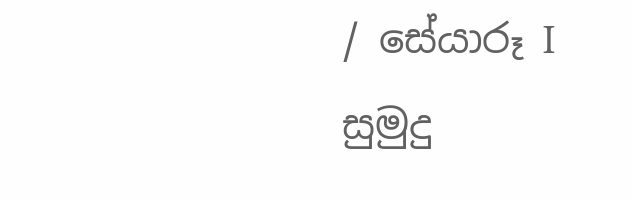/ සේයාරූ I සුමුදු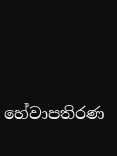හේවාපතිරණ